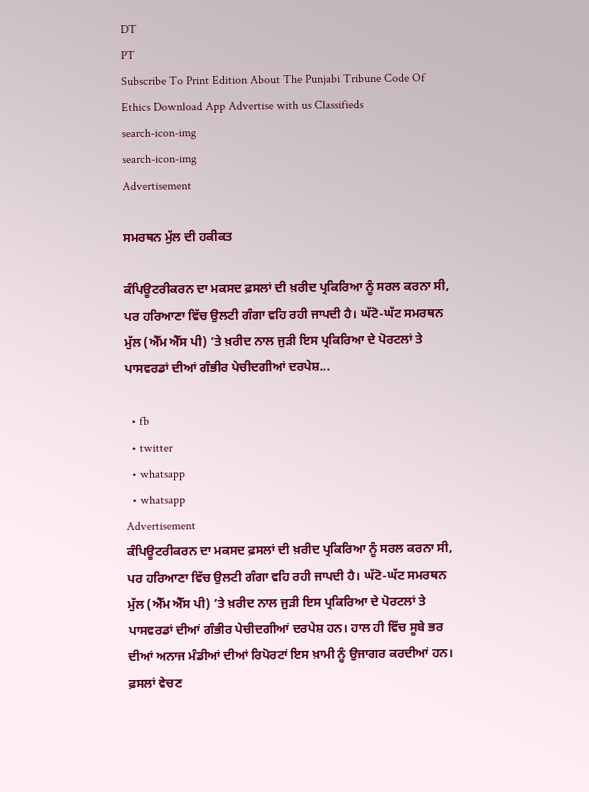DT
PT
Subscribe To Print Edition About The Punjabi Tribune Code Of Ethics Download App Advertise with us Classifieds
search-icon-img
search-icon-img
Advertisement

ਸਮਰਥਨ ਮੁੱਲ ਦੀ ਹਕੀਕਤ

ਕੰਪਿਊਟਰੀਕਰਨ ਦਾ ਮਕਸਦ ਫ਼ਸਲਾਂ ਦੀ ਖ਼ਰੀਦ ਪ੍ਰਕਿਰਿਆ ਨੂੰ ਸਰਲ ਕਰਨਾ ਸੀ, ਪਰ ਹਰਿਆਣਾ ਵਿੱਚ ਉਲਟੀ ਗੰਗਾ ਵਹਿ ਰਹੀ ਜਾਪਦੀ ਹੈ। ਘੱਟੋ-ਘੱਟ ਸਮਰਥਨ ਮੁੱਲ (ਐੱਮ ਐੱਸ ਪੀ) ’ਤੇ ਖ਼ਰੀਦ ਨਾਲ ਜੁੜੀ ਇਸ ਪ੍ਰਕਿਰਿਆ ਦੇ ਪੋਰਟਲਾਂ ਤੇ ਪਾਸਵਰਡਾਂ ਦੀਆਂ ਗੰਭੀਰ ਪੇਚੀਦਗੀਆਂ ਦਰਪੇਸ਼...

  • fb
  • twitter
  • whatsapp
  • whatsapp
Advertisement
ਕੰਪਿਊਟਰੀਕਰਨ ਦਾ ਮਕਸਦ ਫ਼ਸਲਾਂ ਦੀ ਖ਼ਰੀਦ ਪ੍ਰਕਿਰਿਆ ਨੂੰ ਸਰਲ ਕਰਨਾ ਸੀ, ਪਰ ਹਰਿਆਣਾ ਵਿੱਚ ਉਲਟੀ ਗੰਗਾ ਵਹਿ ਰਹੀ ਜਾਪਦੀ ਹੈ। ਘੱਟੋ-ਘੱਟ ਸਮਰਥਨ ਮੁੱਲ (ਐੱਮ ਐੱਸ ਪੀ) ’ਤੇ ਖ਼ਰੀਦ ਨਾਲ ਜੁੜੀ ਇਸ ਪ੍ਰਕਿਰਿਆ ਦੇ ਪੋਰਟਲਾਂ ਤੇ ਪਾਸਵਰਡਾਂ ਦੀਆਂ ਗੰਭੀਰ ਪੇਚੀਦਗੀਆਂ ਦਰਪੇਸ਼ ਹਨ। ਹਾਲ ਹੀ ਵਿੱਚ ਸੂਬੇ ਭਰ ਦੀਆਂ ਅਨਾਜ ਮੰਡੀਆਂ ਦੀਆਂ ਰਿਪੋਰਟਾਂ ਇਸ ਖ਼ਾਮੀ ਨੂੰ ਉਜਾਗਰ ਕਰਦੀਆਂ ਹਨ। ਫ਼ਸਲਾਂ ਵੇਚਣ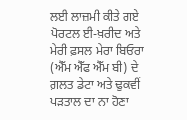ਲਈ ਲਾਜ਼ਮੀ ਕੀਤੇ ਗਏ ਪੋਰਟਲ ਈ-ਖ਼ਰੀਦ ਅਤੇ ਮੇਰੀ ਫ਼ਸਲ ਮੇਰਾ ਬਿਓਰਾ (ਐੱਮ ਐੱਫ ਐੱਮ ਬੀ) ਦੇ ਗ਼ਲਤ ਡੇਟਾ ਅਤੇ ਢੁਕਵੀਂ ਪੜਤਾਲ ਦਾ ਨਾ ਹੋਣਾ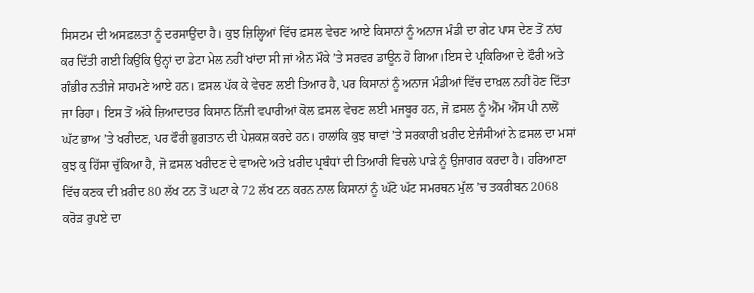ਸਿਸਟਮ ਦੀ ਅਸਫ਼ਲਤਾ ਨੂੰ ਦਰਸਾਉਂਦਾ ਹੈ। ਕੁਝ ਜ਼ਿਲ੍ਹਿਆਂ ਵਿੱਚ ਫ਼ਸਲ ਵੇਚਣ ਆਏ ਕਿਸਾਨਾਂ ਨੂੰ ਅਨਾਜ ਮੰਡੀ ਦਾ ਗੇਟ ਪਾਸ ਦੇਣ ਤੋਂ ਨਾਂਹ ਕਰ ਦਿੱਤੀ ਗਈ ਕਿਉਂਕਿ ਉਨ੍ਹਾਂ ਦਾ ਡੇਟਾ ਮੇਲ ਨਹੀਂ ਖਾਂਦਾ ਸੀ ਜਾਂ ਐਨ ਮੌਕੇ ’ਤੇ ਸਰਵਰ ਡਾਊਨ ਹੋ ਗਿਆ।ਇਸ ਦੇ ਪ੍ਰਕਿਰਿਆ ਦੇ ਫੌਰੀ ਅਤੇ ਗੰਭੀਰ ਨਤੀਜੇ ਸਾਹਮਣੇ ਆਏ ਹਨ। ਫ਼ਸਲ ਪੱਕ ਕੇ ਵੇਚਣ ਲਈ ਤਿਆਰ ਹੈ, ਪਰ ਕਿਸਾਨਾਂ ਨੂੰ ਅਨਾਜ ਮੰਡੀਆਂ ਵਿੱਚ ਦਾਖ਼ਲ ਨਹੀਂ ਹੋਣ ਦਿੱਤਾ ਜਾ ਰਿਹਾ। ਇਸ ਤੋਂ ਅੱਕੇ ਜ਼ਿਆਦਾਤਰ ਕਿਸਾਨ ਨਿੱਜੀ ਵਪਾਰੀਆਂ ਕੋਲ ਫ਼ਸਲ ਵੇਚਣ ਲਈ ਮਜਬੂਰ ਹਨ, ਜੋ ਫ਼ਸਲ ਨੂੰ ਐੱਮ ਐੱਸ ਪੀ ਨਾਲੋਂ ਘੱਟ ਭਾਅ ’ਤੇ ਖਰੀਦਣ, ਪਰ ਫੌਰੀ ਭੁਗਤਾਨ ਦੀ ਪੇਸ਼ਕਸ਼ ਕਰਦੇ ਹਨ। ਹਾਲਾਂਕਿ ਕੁਝ ਥਾਵਾਂ ’ਤੇ ਸਰਕਾਰੀ ਖ਼ਰੀਦ ਏਜੰਸੀਆਂ ਨੇ ਫ਼ਸਲ ਦਾ ਮਸਾਂ ਕੁਝ ਕੁ ਹਿੱਸਾ ਚੁੱਕਿਆ ਹੈ, ਜੋ ਫ਼ਸਲ ਖਰੀਦਣ ਦੇ ਵਾਅਦੇ ਅਤੇ ਖ਼ਰੀਦ ਪ੍ਰਬੰਧਾਂ ਦੀ ਤਿਆਰੀ ਵਿਚਲੇ ਪਾੜੇ ਨੂੰ ਉਜਾਗਰ ਕਰਦਾ ਹੈ। ਹਰਿਆਣਾ ਵਿੱਚ ਕਣਕ ਦੀ ਖ਼ਰੀਦ 80 ਲੱਖ ਟਨ ਤੋਂ ਘਟਾ ਕੇ 72 ਲੱਖ ਟਨ ਕਰਨ ਨਾਲ ਕਿਸਾਨਾਂ ਨੂੰ ਘੱਟੋ ਘੱਟ ਸਮਰਥਨ ਮੁੱਲ ’ਚ ਤਕਰੀਬਨ 2068 ਕਰੋੜ ਰੁਪਏ ਦਾ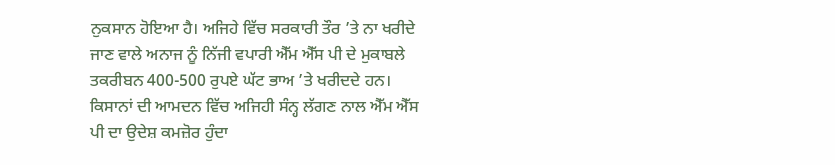ਨੁਕਸਾਨ ਹੋਇਆ ਹੈ। ਅਜਿਹੇ ਵਿੱਚ ਸਰਕਾਰੀ ਤੌਰ ’ਤੇ ਨਾ ਖਰੀਦੇ ਜਾਣ ਵਾਲੇ ਅਨਾਜ ਨੂੰ ਨਿੱਜੀ ਵਪਾਰੀ ਐੱਮ ਐੱਸ ਪੀ ਦੇ ਮੁਕਾਬਲੇ ਤਕਰੀਬਨ 400-500 ਰੁਪਏ ਘੱਟ ਭਾਅ ’ਤੇ ਖਰੀਦਦੇ ਹਨ। ਕਿਸਾਨਾਂ ਦੀ ਆਮਦਨ ਵਿੱਚ ਅਜਿਹੀ ਸੰਨ੍ਹ ਲੱਗਣ ਨਾਲ ਐੱਮ ਐੱਸ ਪੀ ਦਾ ਉਦੇਸ਼ ਕਮਜ਼ੋਰ ਹੁੰਦਾ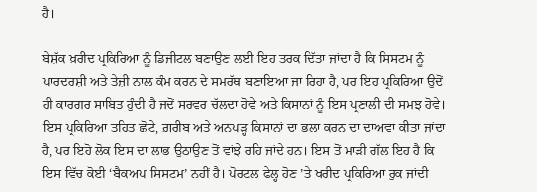ਹੈ।

ਬੇਸ਼ੱਕ ਖ਼ਰੀਦ ਪ੍ਰਕਿਰਿਆ ਨੂੰ ਡਿਜੀਟਲ ਬਣਾਉਣ ਲਈ ਇਹ ਤਰਕ ਦਿੱਤਾ ਜਾਂਦਾ ਹੈ ਕਿ ਸਿਸਟਮ ਨੂੰ ਪਾਰਦਰਸ਼ੀ ਅਤੇ ਤੇਜ਼ੀ ਨਾਲ ਕੰਮ ਕਰਨ ਦੇ ਸਮਰੱਥ ਬਣਾਇਆ ਜਾ ਰਿਹਾ ਹੈ, ਪਰ ਇਹ ਪ੍ਰਕਿਰਿਆ ਉਦੋਂ ਹੀ ਕਾਰਗਰ ਸਾਬਿਤ ਹੁੰਦੀ ਹੈ ਜਦੋਂ ਸਰਵਰ ਚੱਲਦਾ ਹੋਵੇ ਅਤੇ ਕਿਸਾਨਾਂ ਨੂੰ ਇਸ ਪ੍ਰਣਾਲੀ ਦੀ ਸਮਝ ਹੋਵੇ। ਇਸ ਪ੍ਰਕਿਰਿਆ ਤਹਿਤ ਛੋਟੇ, ਗ਼ਰੀਬ ਅਤੇ ਅਨਪੜ੍ਹ ਕਿਸਾਨਾਂ ਦਾ ਭਲਾ ਕਰਨ ਦਾ ਦਾਅਵਾ ਕੀਤਾ ਜਾਂਦਾ ਹੈ, ਪਰ ਇਹੋ ਲੋਕ ਇਸ ਦਾ ਲਾਭ ਉਠਾਉਣ ਤੋਂ ਵਾਂਝੇ ਰਹਿ ਜਾਂਦੇ ਹਨ। ਇਸ ਤੋਂ ਮਾੜੀ ਗੱਲ ਇਹ ਹੈ ਕਿ ਇਸ ਵਿੱਚ ਕੋਈ ‘ਬੈਕਅਪ ਸਿਸਟਮ’ ਨਹੀਂ ਹੈ। ਪੋਰਟਲ ਫੇਲ੍ਹ ਹੋਣ ’ਤੇ ਖਰੀਦ ਪ੍ਰਕਿਰਿਆ ਰੁਕ ਜਾਂਦੀ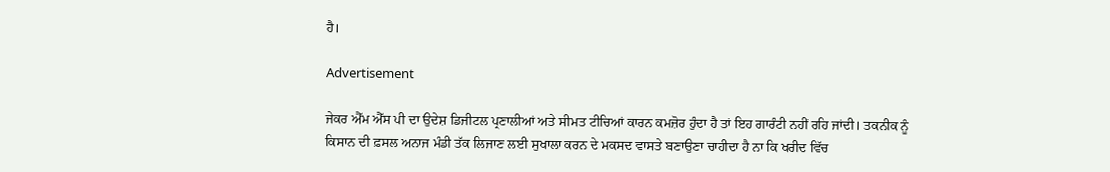ਹੈ।

Advertisement

ਜੇਕਰ ਐੱਮ ਐੱਸ ਪੀ ਦਾ ਉਦੇਸ਼ ਡਿਜੀਟਲ ਪ੍ਰਣਾਲੀਆਂ ਅਤੇ ਸੀਮਤ ਟੀਚਿਆਂ ਕਾਰਨ ਕਮਜ਼ੋਰ ਹੁੰਦਾ ਹੈ ਤਾਂ ਇਹ ਗਾਰੰਟੀ ਨਹੀਂ ਰਹਿ ਜਾਂਦੀ। ਤਕਨੀਕ ਨੂੰ ਕਿਸਾਨ ਦੀ ਫ਼ਸਲ ਅਨਾਜ ਮੰਡੀ ਤੱਕ ਲਿਜਾਣ ਲਈ ਸੁਖਾਲਾ ਕਰਨ ਦੇ ਮਕਸਦ ਵਾਸਤੇ ਬਣਾਉਣਾ ਚਾਹੀਦਾ ਹੈ ਨਾ ਕਿ ਖਰੀਦ ਵਿੱਚ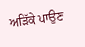ਅੜਿੱਕੇ ਪਾਉਣ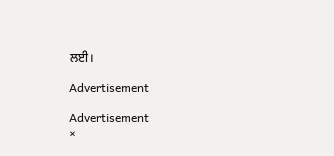ਲਈ।

Advertisement

Advertisement
×